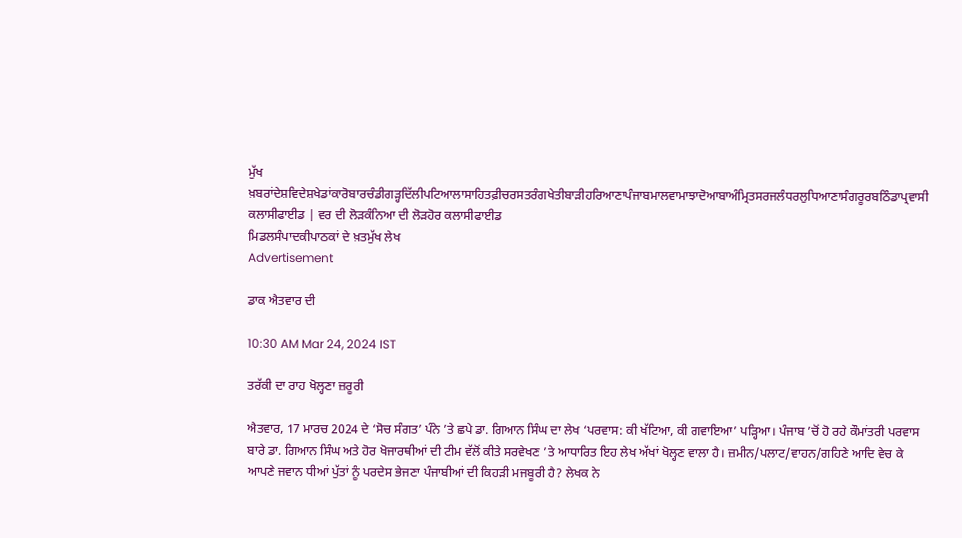ਮੁੱਖ ਖ਼ਬਰਾਂਦੇਸ਼ਵਿਦੇਸ਼ਖੇਡਾਂਕਾਰੋਬਾਰਚੰਡੀਗੜ੍ਹਦਿੱਲੀਪਟਿਆਲਾਸਾਹਿਤਫ਼ੀਚਰਸਤਰੰਗਖੇਤੀਬਾੜੀਹਰਿਆਣਾਪੰਜਾਬਮਾਲਵਾਮਾਝਾਦੋਆਬਾਅੰਮ੍ਰਿਤਸਰਜਲੰਧਰਲੁਧਿਆਣਾਸੰਗਰੂਰਬਠਿੰਡਾਪ੍ਰਵਾਸੀ
ਕਲਾਸੀਫਾਈਡ | ਵਰ ਦੀ ਲੋੜਕੰਨਿਆ ਦੀ ਲੋੜਹੋਰ ਕਲਾਸੀਫਾਈਡ
ਮਿਡਲਸੰਪਾਦਕੀਪਾਠਕਾਂ ਦੇ ਖ਼ਤਮੁੱਖ ਲੇਖ
Advertisement

ਡਾਕ ਐਤਵਾਰ ਦੀ

10:30 AM Mar 24, 2024 IST

ਤਰੱਕੀ ਦਾ ਰਾਹ ਖੋਲ੍ਹਣਾ ਜ਼ਰੂਰੀ

ਐਤਵਾਰ, 17 ਮਾਰਚ 2024 ਦੇ ‘ਸੋਚ ਸੰਗਤ’ ਪੰਨੇ ’ਤੇ ਛਪੇ ਡਾ. ਗਿਆਨ ਸਿੰਘ ਦਾ ਲੇਖ ‘ਪਰਵਾਸ: ਕੀ ਖੱਟਿਆ, ਕੀ ਗਵਾਇਆ’ ਪੜ੍ਹਿਆ। ਪੰਜਾਬ ’ਚੋਂ ਹੋ ਰਹੇ ਕੌਮਾਂਤਰੀ ਪਰਵਾਸ ਬਾਰੇ ਡਾ. ਗਿਆਨ ਸਿੰਘ ਅਤੇ ਹੋਰ ਖੋਜਾਰਥੀਆਂ ਦੀ ਟੀਮ ਵੱਲੋਂ ਕੀਤੇ ਸਰਵੇਖਣ ’ਤੇ ਆਧਾਰਿਤ ਇਹ ਲੇਖ ਅੱਖਾਂ ਖੋਲ੍ਹਣ ਵਾਲਾ ਹੈ। ਜ਼ਮੀਨ/ਪਲਾਟ/ਵਾਹਨ/ਗਹਿਣੇ ਆਦਿ ਵੇਚ ਕੇ ਆਪਣੇ ਜਵਾਨ ਧੀਆਂ ਪੁੱਤਾਂ ਨੂੰ ਪਰਦੇਸ ਭੇਜਣਾ ਪੰਜਾਬੀਆਂ ਦੀ ਕਿਹੜੀ ਮਜਬੂਰੀ ਹੈ? ਲੇਖਕ ਨੇ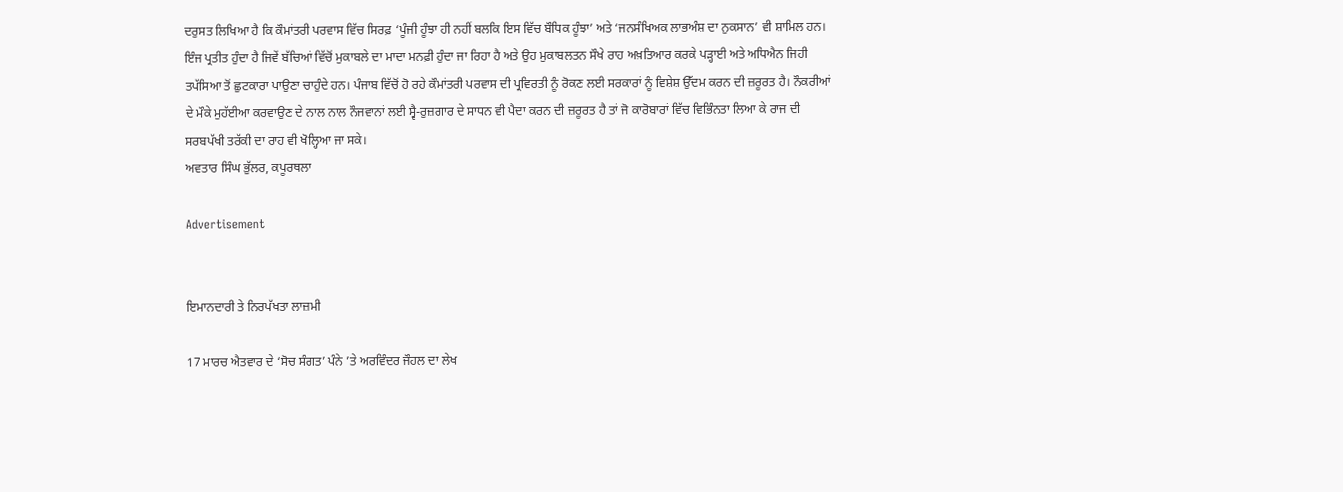ਦਰੁਸਤ ਲਿਖਿਆ ਹੈ ਕਿ ਕੌਮਾਂਤਰੀ ਪਰਵਾਸ ਵਿੱਚ ਸਿਰਫ਼ ‘ਪੂੰਜੀ ਹੂੰਝਾ ਹੀ ਨਹੀਂ ਬਲਕਿ ਇਸ ਵਿੱਚ ਬੌਧਿਕ ਹੂੰਝਾ’ ਅਤੇ ‘ਜਨਸੰਖਿਅਕ ਲਾਭਅੰਸ਼ ਦਾ ਨੁਕਸਾਨ’ ਵੀ ਸ਼ਾਮਿਲ ਹਨ। ਇੰਜ ਪ੍ਰਤੀਤ ਹੁੰਦਾ ਹੈ ਜਿਵੇਂ ਬੱਚਿਆਂ ਵਿੱਚੋਂ ਮੁਕਾਬਲੇ ਦਾ ਮਾਦਾ ਮਨਫ਼ੀ ਹੁੰਦਾ ਜਾ ਰਿਹਾ ਹੈ ਅਤੇ ਉਹ ਮੁਕਾਬਲਤਨ ਸੌਖੇ ਰਾਹ ਅਖ਼ਤਿਆਰ ਕਰਕੇ ਪੜ੍ਹਾਈ ਅਤੇ ਅਧਿਐਨ ਜਿਹੀ ਤਪੱਸਿਆ ਤੋਂ ਛੁਟਕਾਰਾ ਪਾਉਣਾ ਚਾਹੁੰਦੇ ਹਨ। ਪੰਜਾਬ ਵਿੱਚੋਂ ਹੋ ਰਹੇ ਕੌਮਾਂਤਰੀ ਪਰਵਾਸ ਦੀ ਪ੍ਰਵਿਰਤੀ ਨੂੰ ਰੋਕਣ ਲਈ ਸਰਕਾਰਾਂ ਨੂੰ ਵਿਸ਼ੇਸ਼ ਉੱਦਮ ਕਰਨ ਦੀ ਜ਼ਰੂਰਤ ਹੈ। ਨੌਕਰੀਆਂ ਦੇ ਮੌਕੇ ਮੁਹੱਈਆ ਕਰਵਾਉਣ ਦੇ ਨਾਲ ਨਾਲ ਨੌਜਵਾਨਾਂ ਲਈ ਸ੍ਵੈ-ਰੁਜ਼ਗਾਰ ਦੇ ਸਾਧਨ ਵੀ ਪੈਦਾ ਕਰਨ ਦੀ ਜ਼ਰੂਰਤ ਹੈ ਤਾਂ ਜੋ ਕਾਰੋਬਾਰਾਂ ਵਿੱਚ ਵਿਭਿੰਨਤਾ ਲਿਆ ਕੇ ਰਾਜ ਦੀ ਸਰਬਪੱਖੀ ਤਰੱਕੀ ਦਾ ਰਾਹ ਵੀ ਖੋਲ੍ਹਿਆ ਜਾ ਸਕੇ।
ਅਵਤਾਰ ਸਿੰਘ ਭੁੱਲਰ, ਕਪੂਰਥਲਾ

Advertisement


ਇਮਾਨਦਾਰੀ ਤੇ ਨਿਰਪੱਖਤਾ ਲਾਜ਼ਮੀ

17 ਮਾਰਚ ਐਤਵਾਰ ਦੇ ‘ਸੋਚ ਸੰਗਤ’ ਪੰਨੇ ’ਤੇ ਅਰਵਿੰਦਰ ਜੌਹਲ ਦਾ ਲੇਖ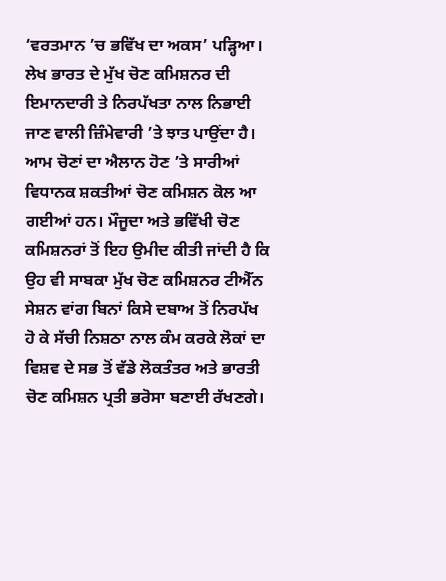‘ਵਰਤਮਾਨ ’ਚ ਭਵਿੱਖ ਦਾ ਅਕਸ’ ਪੜ੍ਹਿਆ। ਲੇਖ ਭਾਰਤ ਦੇ ਮੁੱਖ ਚੋਣ ਕਮਿਸ਼ਨਰ ਦੀ ਇਮਾਨਦਾਰੀ ਤੇ ਨਿਰਪੱਖਤਾ ਨਾਲ ਨਿਭਾਈ ਜਾਣ ਵਾਲੀ ਜ਼ਿੰਮੇਵਾਰੀ ’ਤੇ ਝਾਤ ਪਾਉਂਦਾ ਹੈ। ਆਮ ਚੋਣਾਂ ਦਾ ਐਲਾਨ ਹੋਣ ’ਤੇ ਸਾਰੀਆਂ ਵਿਧਾਨਕ ਸ਼ਕਤੀਆਂ ਚੋਣ ਕਮਿਸ਼ਨ ਕੋਲ ਆ ਗਈਆਂ ਹਨ। ਮੌਜੂਦਾ ਅਤੇ ਭਵਿੱਖੀ ਚੋਣ ਕਮਿਸ਼ਨਰਾਂ ਤੋਂ ਇਹ ਉਮੀਦ ਕੀਤੀ ਜਾਂਦੀ ਹੈ ਕਿ ਉਹ ਵੀ ਸਾਬਕਾ ਮੁੱਖ ਚੋਣ ਕਮਿਸ਼ਨਰ ਟੀਐੱਨ ਸੇਸ਼ਨ ਵਾਂਗ ਬਿਨਾਂ ਕਿਸੇ ਦਬਾਅ ਤੋਂ ਨਿਰਪੱਖ ਹੋ ਕੇ ਸੱਚੀ ਨਿਸ਼ਠਾ ਨਾਲ ਕੰਮ ਕਰਕੇ ਲੋਕਾਂ ਦਾ ਵਿਸ਼ਵ ਦੇ ਸਭ ਤੋਂ ਵੱਡੇ ਲੋਕਤੰਤਰ ਅਤੇ ਭਾਰਤੀ ਚੋਣ ਕਮਿਸ਼ਨ ਪ੍ਰਤੀ ਭਰੋਸਾ ਬਣਾਈ ਰੱਖਣਗੇ।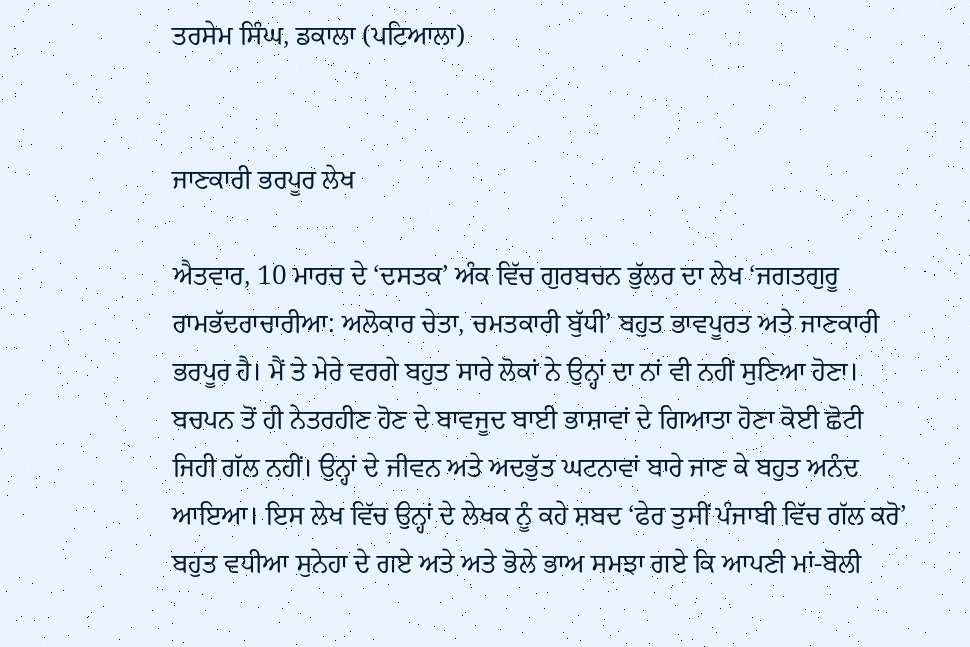ਤਰਸੇਮ ਸਿੰਘ, ਡਕਾਲਾ (ਪਟਿਆਲਾ)


ਜਾਣਕਾਰੀ ਭਰਪੂਰ ਲੇਖ

ਐਤਵਾਰ, 10 ਮਾਰਚ ਦੇ ‘ਦਸਤਕ’ ਅੰਕ ਵਿੱਚ ਗੁਰਬਚਨ ਭੁੱਲਰ ਦਾ ਲੇਖ ‘ਜਗਤਗੁਰੂ ਰਾਮਭੱਦਰਾਚਾਰੀਆ: ਅਲੋਕਾਰ ਚੇਤਾ, ਚਮਤਕਾਰੀ ਬੁੱਧੀ’ ਬਹੁਤ ਭਾਵਪੂਰਤ ਅਤੇ ਜਾਣਕਾਰੀ ਭਰਪੂਰ ਹੈ। ਮੈਂ ਤੇ ਮੇਰੇ ਵਰਗੇ ਬਹੁਤ ਸਾਰੇ ਲੋਕਾਂ ਨੇ ਉਨ੍ਹਾਂ ਦਾ ਨਾਂ ਵੀ ਨਹੀਂ ਸੁਣਿਆ ਹੋਣਾ। ਬਚਪਨ ਤੋਂ ਹੀ ਨੇਤਰਹੀਣ ਹੋਣ ਦੇ ਬਾਵਜੂਦ ਬਾਈ ਭਾਸ਼ਾਵਾਂ ਦੇ ਗਿਆਤਾ ਹੋਣਾ ਕੋਈ ਛੋਟੀ ਜਿਹੀ ਗੱਲ ਨਹੀਂ। ਉਨ੍ਹਾਂ ਦੇ ਜੀਵਨ ਅਤੇ ਅਦਭੁੱਤ ਘਟਨਾਵਾਂ ਬਾਰੇ ਜਾਣ ਕੇ ਬਹੁਤ ਅਨੰਦ ਆਇਆ। ਇਸ ਲੇਖ ਵਿੱਚ ਉਨ੍ਹਾਂ ਦੇ ਲੇਖਕ ਨੂੰ ਕਹੇ ਸ਼ਬਦ ‘ਫੇਰ ਤੁਸੀਂ ਪੰਜਾਬੀ ਵਿੱਚ ਗੱਲ ਕਰੋ’ ਬਹੁਤ ਵਧੀਆ ਸੁਨੇਹਾ ਦੇ ਗਏ ਅਤੇ ਅਤੇ ਭੋਲੇ ਭਾਅ ਸਮਝਾ ਗਏ ਕਿ ਆਪਣੀ ਮਾਂ-ਬੋਲੀ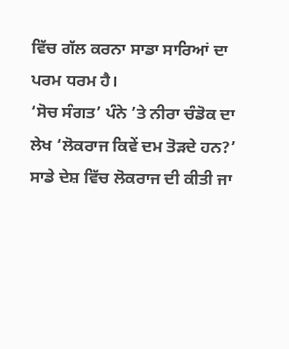ਵਿੱਚ ਗੱਲ ਕਰਨਾ ਸਾਡਾ ਸਾਰਿਆਂ ਦਾ ਪਰਮ ਧਰਮ ਹੈ।
‘ਸੋਚ ਸੰਗਤ’ ਪੰਨੇ ’ਤੇ ਨੀਰਾ ਚੰਡੋਕ ਦਾ ਲੇਖ ‘ਲੋਕਰਾਜ ਕਿਵੇਂ ਦਮ ਤੋੜਦੇ ਹਨ?’ ਸਾਡੇ ਦੇਸ਼ ਵਿੱਚ ਲੋਕਰਾਜ ਦੀ ਕੀਤੀ ਜਾ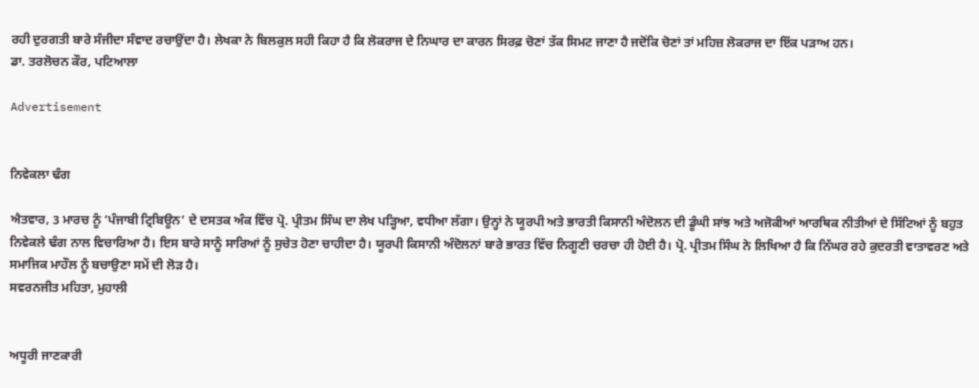ਰਹੀ ਦੁਰਗਤੀ ਬਾਰੇ ਸੰਜੀਦਾ ਸੰਵਾਦ ਰਚਾਉਂਦਾ ਹੈ। ਲੇਖਕਾ ਨੇ ਬਿਲਕੁਲ ਸਹੀ ਕਿਹਾ ਹੈ ਕਿ ਲੋਕਰਾਜ ਦੇ ਨਿਘਾਰ ਦਾ ਕਾਰਨ ਸਿਰਫ਼ ਚੋਣਾਂ ਤੱਕ ਸਿਮਟ ਜਾਣਾ ਹੈ ਜਦੋਂਕਿ ਚੋਣਾਂ ਤਾਂ ਮਹਿਜ਼ ਲੋਕਰਾਜ ਦਾ ਇੱਕ ਪੜਾਅ ਹਨ।
ਡਾ. ਤਰਲੋਚਨ ਕੌਰ, ਪਟਿਆਲਾ

Advertisement


ਨਿਵੇਕਲਾ ਢੰਗ

ਐਤਵਾਰ, 3 ਮਾਰਚ ਨੂੰ ‘ਪੰਜਾਬੀ ਟ੍ਰਿਬਿਊਨ’ ਦੇ ਦਸਤਕ ਅੰਕ ਵਿੱਚ ਪ੍ਰੋ. ਪ੍ਰੀਤਮ ਸਿੰਘ ਦਾ ਲੇਖ ਪੜ੍ਹਿਆ, ਵਧੀਆ ਲੱਗਾ। ਉਨ੍ਹਾਂ ਨੇ ਯੂਰਪੀ ਅਤੇ ਭਾਰਤੀ ਕਿਸਾਨੀ ਅੰਦੋਲਨ ਦੀ ਡੂੰਘੀ ਸਾਂਝ ਅਤੇ ਅਜੋਕੀਆਂ ਆਰਥਿਕ ਨੀਤੀਆਂ ਦੇ ਸਿੱਟਿਆਂ ਨੂੰ ਬਹੁਤ ਨਿਵੇਕਲੇ ਢੰਗ ਨਾਲ ਵਿਚਾਰਿਆ ਹੈ। ਇਸ ਬਾਰੇ ਸਾਨੂੰ ਸਾਰਿਆਂ ਨੂੰ ਸੁਚੇਤ ਹੋਣਾ ਚਾਹੀਦਾ ਹੈ। ਯੂਰਪੀ ਕਿਸਾਨੀ ਅੰਦੋਲਨਾਂ ਬਾਰੇ ਭਾਰਤ ਵਿੱਚ ਨਿਗੂਣੀ ਚਰਚਾ ਹੀ ਹੋਈ ਹੈ। ਪ੍ਰੋ. ਪ੍ਰੀਤਮ ਸਿੰਘ ਨੇ ਲਿਖਿਆ ਹੈ ਕਿ ਨਿੱਘਰ ਰਹੇ ਕੁਦਰਤੀ ਵਾਤਾਵਰਣ ਅਤੇ ਸਮਾਜਿਕ ਮਾਹੌਲ ਨੂੰ ਬਚਾਉਣਾ ਸਮੇਂ ਦੀ ਲੋੜ ਹੈ।
ਸਵਰਨਜੀਤ ਮਹਿਤਾ, ਮੁਹਾਲੀ


ਅਧੂਰੀ ਜਾਣਕਾਰੀ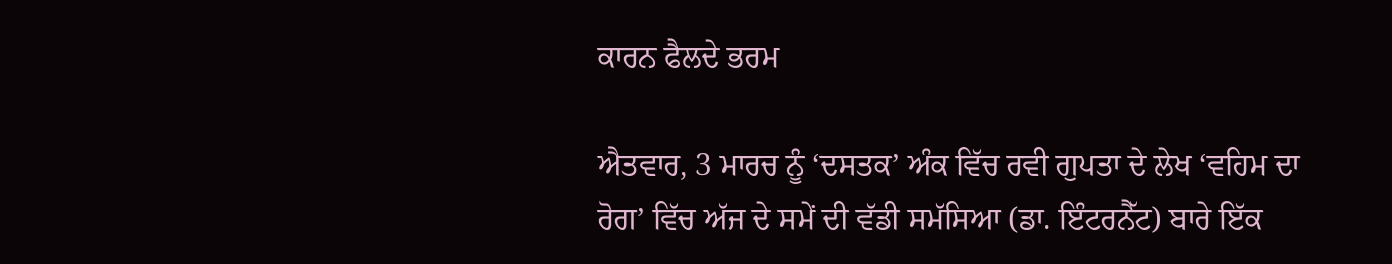ਕਾਰਨ ਫੈਲਦੇ ਭਰਮ

ਐਤਵਾਰ, 3 ਮਾਰਚ ਨੂੰ ‘ਦਸਤਕ’ ਅੰਕ ਵਿੱਚ ਰਵੀ ਗੁਪਤਾ ਦੇ ਲੇਖ ‘ਵਹਿਮ ਦਾ ਰੋਗ’ ਵਿੱਚ ਅੱਜ ਦੇ ਸਮੇਂ ਦੀ ਵੱਡੀ ਸਮੱਸਿਆ (ਡਾ. ਇੰਟਰਨੈੱਟ) ਬਾਰੇ ਇੱਕ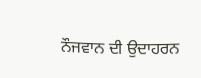ਨੌਜਵਾਨ ਦੀ ਉਦਾਹਰਨ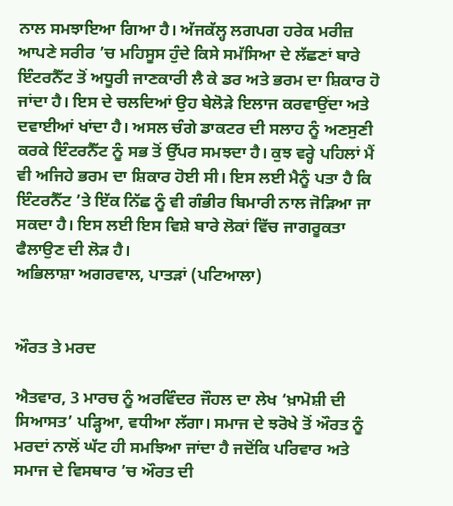ਨਾਲ ਸਮਝਾਇਆ ਗਿਆ ਹੈ। ਅੱਜਕੱਲ੍ਹ ਲਗਪਗ ਹਰੇਕ ਮਰੀਜ਼ ਆਪਣੇ ਸਰੀਰ ’ਚ ਮਹਿਸੂਸ ਹੁੰਦੇ ਕਿਸੇ ਸਮੱਸਿਆ ਦੇ ਲੱਛਣਾਂ ਬਾਰੇ ਇੰਟਰਨੈੱਟ ਤੋਂ ਅਧੂਰੀ ਜਾਣਕਾਰੀ ਲੈ ਕੇ ਡਰ ਅਤੇ ਭਰਮ ਦਾ ਸ਼ਿਕਾਰ ਹੋ ਜਾਂਦਾ ਹੈ। ਇਸ ਦੇ ਚਲਦਿਆਂ ਉਹ ਬੇਲੋੜੇ ਇਲਾਜ ਕਰਵਾਉਂਦਾ ਅਤੇ ਦਵਾਈਆਂ ਖਾਂਦਾ ਹੈ। ਅਸਲ ਚੰਗੇ ਡਾਕਟਰ ਦੀ ਸਲਾਹ ਨੂੰ ਅਣਸੁਣੀ ਕਰਕੇ ਇੰਟਰਨੈੱਟ ਨੂੰ ਸਭ ਤੋਂ ਉੱਪਰ ਸਮਝਦਾ ਹੈ। ਕੁਝ ਵਰ੍ਹੇ ਪਹਿਲਾਂ ਮੈਂ ਵੀ ਅਜਿਹੇ ਭਰਮ ਦਾ ਸ਼ਿਕਾਰ ਹੋਈ ਸੀ। ਇਸ ਲਈ ਮੈਨੂੰ ਪਤਾ ਹੈ ਕਿ ਇੰਟਰਨੈੱਟ ’ਤੇ ਇੱਕ ਨਿੱਛ ਨੂੰ ਵੀ ਗੰਭੀਰ ਬਿਮਾਰੀ ਨਾਲ ਜੋੜਿਆ ਜਾ ਸਕਦਾ ਹੈ। ਇਸ ਲਈ ਇਸ ਵਿਸ਼ੇ ਬਾਰੇ ਲੋਕਾਂ ਵਿੱਚ ਜਾਗਰੂਕਤਾ ਫੈਲਾਉਣ ਦੀ ਲੋੜ ਹੈ।
ਅਭਿਲਾਸ਼ਾ ਅਗਰਵਾਲ, ਪਾਤੜਾਂ (ਪਟਿਆਲਾ)


ਔਰਤ ਤੇ ਮਰਦ

ਐਤਵਾਰ, 3 ਮਾਰਚ ਨੂੰ ਅਰਵਿੰਦਰ ਜੌਹਲ ਦਾ ਲੇਖ ‘ਖ਼ਾਮੋਸ਼ੀ ਦੀ ਸਿਆਸਤ’ ਪੜ੍ਹਿਆ, ਵਧੀਆ ਲੱਗਾ। ਸਮਾਜ ਦੇ ਝਰੋਖੇ ਤੋਂ ਔਰਤ ਨੂੰ ਮਰਦਾਂ ਨਾਲੋਂ ਘੱਟ ਹੀ ਸਮਝਿਆ ਜਾਂਦਾ ਹੈ ਜਦੋਂਕਿ ਪਰਿਵਾਰ ਅਤੇ ਸਮਾਜ ਦੇ ਵਿਸਥਾਰ ’ਚ ਔਰਤ ਦੀ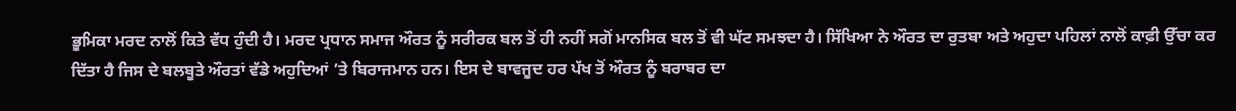ਭੂਮਿਕਾ ਮਰਦ ਨਾਲੋਂ ਕਿਤੇ ਵੱਧ ਹੁੰਦੀ ਹੈ। ਮਰਦ ਪ੍ਰਧਾਨ ਸਮਾਜ ਔਰਤ ਨੂੰ ਸਰੀਰਕ ਬਲ ਤੋਂ ਹੀ ਨਹੀਂ ਸਗੋਂ ਮਾਨਸਿਕ ਬਲ ਤੋਂ ਵੀ ਘੱਟ ਸਮਝਦਾ ਹੈ। ਸਿੱਖਿਆ ਨੇ ਔਰਤ ਦਾ ਰੁਤਬਾ ਅਤੇ ਅਹੁਦਾ ਪਹਿਲਾਂ ਨਾਲੋਂ ਕਾਫ਼ੀ ਉੱਚਾ ਕਰ ਦਿੱਤਾ ਹੈ ਜਿਸ ਦੇ ਬਲਬੂਤੇ ਔਰਤਾਂ ਵੱਡੇ ਅਹੁਦਿਆਂ ’ਤੇ ਬਿਰਾਜਮਾਨ ਹਨ। ਇਸ ਦੇ ਬਾਵਜੂਦ ਹਰ ਪੱਖ ਤੋਂ ਔਰਤ ਨੂੰ ਬਰਾਬਰ ਦਾ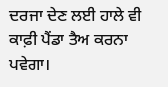ਦਰਜਾ ਦੇਣ ਲਈ ਹਾਲੇ ਵੀ ਕਾਫ਼ੀ ਪੈਂਡਾ ਤੈਅ ਕਰਨਾ ਪਵੇਗਾ।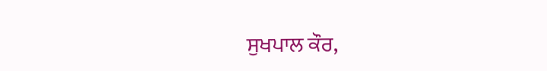ਸੁਖਪਾਲ ਕੌਰ,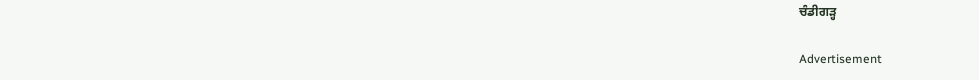ਚੰਡੀਗੜ੍ਹ

Advertisement